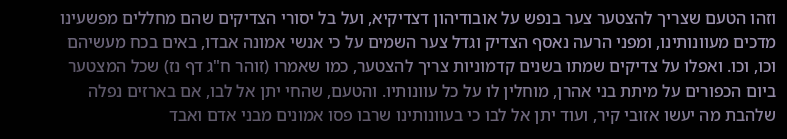וזהו הטעם שצריך להצטער צער בנפש על אובודיהון דצדיקיא, ועל בל יסורי הצדיקים שהם מחללים מפשעינו מדכים מעוונותינו, ומפני הרעה נאסף הצדיק וגדל צער השמים על כי אנשי אמונה אבדו, באים בכח מעשיהם וכו, וכו. ואפלו על צדיקים שמתו בשנים קדמוניות צריך להצטער, כמו שאמרו (זוהר ח"ג דף נז) שכל המצטער ביום הכפורים על מיתת בני אהרן, מוחלין לו על כל עוונותיו. והטעם, שהחי יתן אל לבו, אם בארזים נפלה שלהבת מה יעשו אזובי קיר, ועוד יתן אל לבו כי בעוונותינו שרבו פסו אמונים מבני אדם ואבד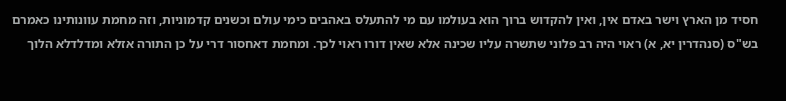חסיד מן הארץ וישר באדם אין, ואין להקדוש ברוך הוא בעולמו עם מי להתעלס באהבים כימי עולם וכשנים קדמוניות, וזה מחמת עוונותינו כאמרם בש"ס (סנהדרין יא, א) ראוי היה רב פלוני שתשרה עליו שכינה אלא שאין דורו ראוי לכך. ומחמת דאחסור דרי על כן התורה אזלא ומדלדלא הלוך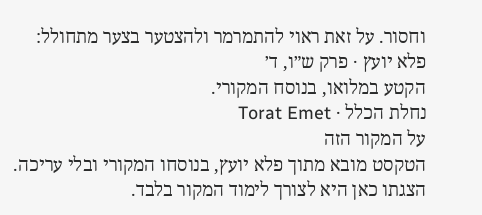וחסור. על זאת ראוי להתמרמר ולהצטער בצער מתחולל:
פלא יועץ · פרק ש״ו, ד׳
הקטע במלואו, בנוסח המקורי.
נחלת הכלל · Torat Emet
על המקור הזה
הטקסט מובא מתוך פלא יועץ, בנוסחו המקורי ובלי עריכה. הצגתו כאן היא לצורך לימוד המקור בלבד.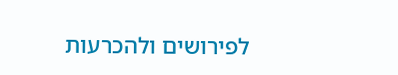לפירושים ולהכרעות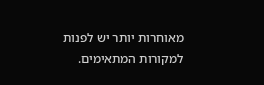מאוחרות יותר יש לפנות למקורות המתאימים.